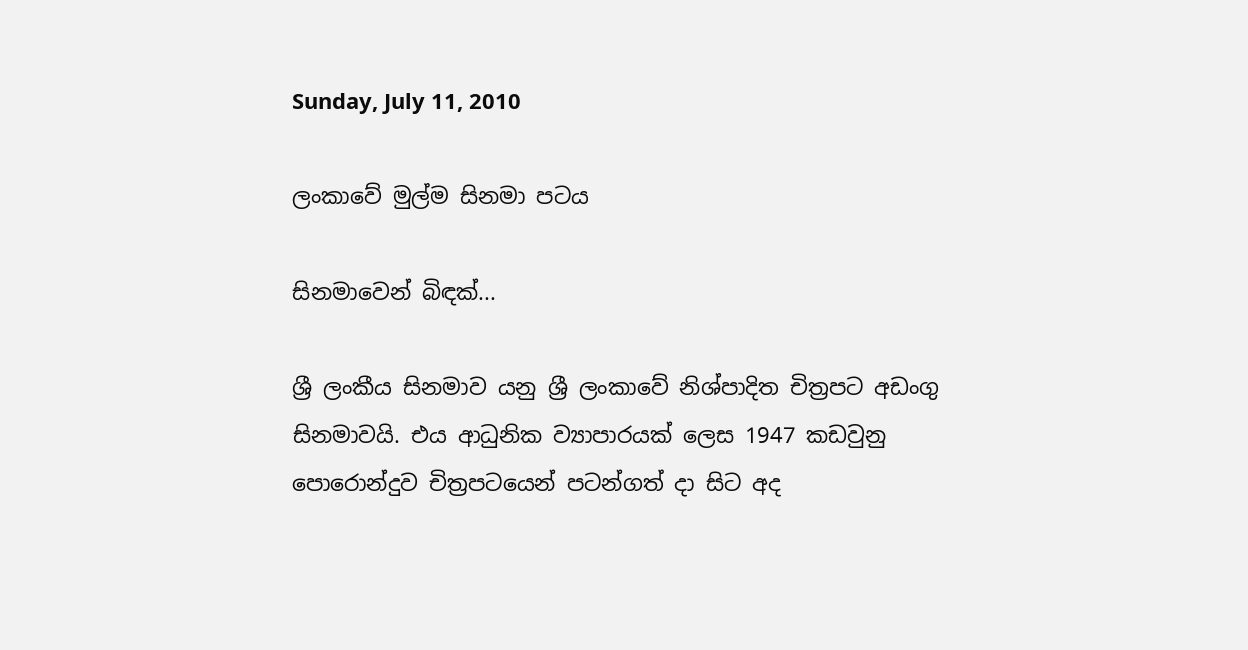Sunday, July 11, 2010

ලංකාවේ මුල්ම සිනමා පටය

සිනමාවෙන් බිඳක්...

ශ්‍රී ලංකීය සිනමාව යනු ශ්‍රී ලංකාවේ නිශ්පාදිත චිත්‍රපට අඩංගු සිනමාවයි. එය ආධුනික ව්‍යාපාරයක් ලෙස 1947 කඩවුනු පොරොන්දුව චිත්‍රපටයෙන් පටන්ගත් දා සිට අද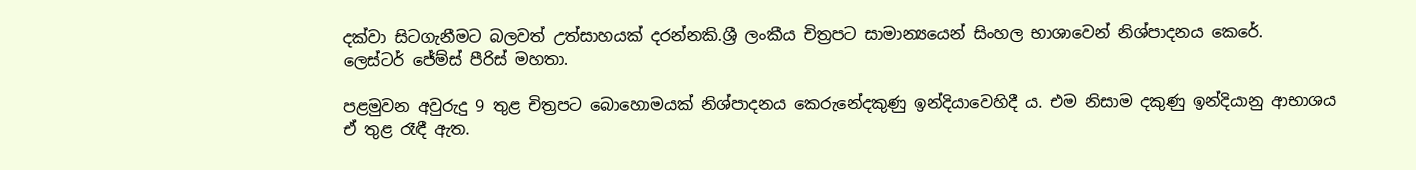දක්වා සිටගැනීමට බලවත් උත්සාහයක් දරන්නකි.ශ්‍රී ලංකීය චිත්‍රපට සාමාන්‍යයෙන් සිංහල භාශාවෙන් නිශ්පාදනය කෙරේ.
ලෙස්ටර් ජේම්ස් පීරිස් මහතා.

පළමුවන අවුරුදු 9 තුළ චිත්‍රපට බොහොමයක් නිශ්පාදනය කෙරුනේදකුණු ඉන්දියාවෙහිදී ය. එම නිසාම දකුණු ඉන්දියානු ආභාශය ඒ තුළ රෑඳී ඇත.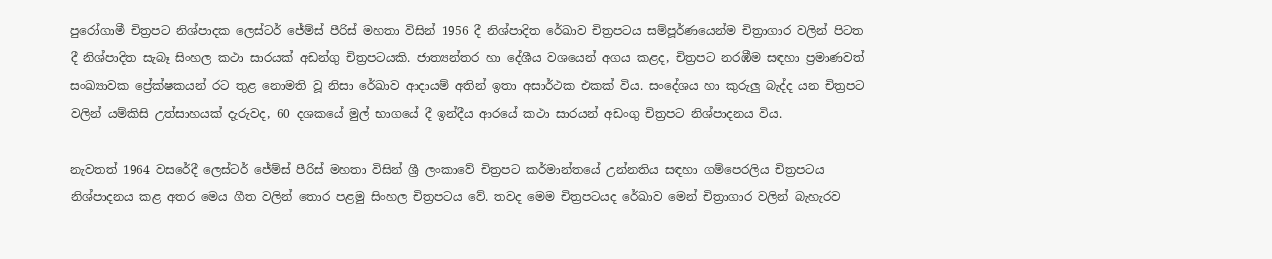පුරෝගාමී චිත්‍රපට නිශ්පාදක ලෙස්ටර් ජේම්ස් පීරිස් මහතා විසින් 1956 දී නිශ්පාදිත රේඛාව චිත්‍රපටය සම්පූර්ණයෙන්ම චිත්‍රාගාර වලින් පිටත දී නිශ්පාදිත සැබෑ සිංහල කථා සාරයක් අඩන්ගු චිත්‍රපටයකි. ජාත්‍යන්තර හා දේශීය වශයෙන් අගය කළද, චිත්‍රපට නරඹීම සඳහා ප්‍රමාණවත් සංඛ්‍යාවක ප්‍රේක්ෂකයන් රට තුළ නොමති වූ නිසා රේඛාව ආදායම් අතින් ඉතා අසාර්ථක එකක් විය. සංදේශය හා කුරුලු බැද්ද යන චිත්‍රපට වලින් යම්කිසි උත්සාහයක් දැරුවද, 60 දශකයේ මුල් භාගයේ දී ඉන්දීය ආරයේ කථා සාරයන් අඩංගු චිත්‍රපට නිශ්පාදනය විය.

නැවතත් 1964 වසරේදී ලෙස්ටර් ජේම්ස් පීරිස් මහතා විසින් ශ්‍රී ලංකාවේ චිත්‍රපට කර්මාන්තයේ උන්නතිය සඳහා ගම්පෙරලිය චිත්‍රපටය නිශ්පාදනය කළ අතර මෙය ගීත වලින් තොර පළමු සිංහල චිත්‍රපටය වේ. තවද මෙම චිත්‍රපටයද රේඛාව මෙන් චිත්‍රාගාර වලින් බැහැරව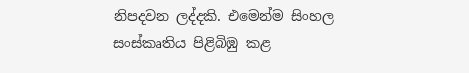නිපදවන ලද්දකි. එමෙන්ම සිංහල සංස්කෘතිය පිළිබිඹු කළ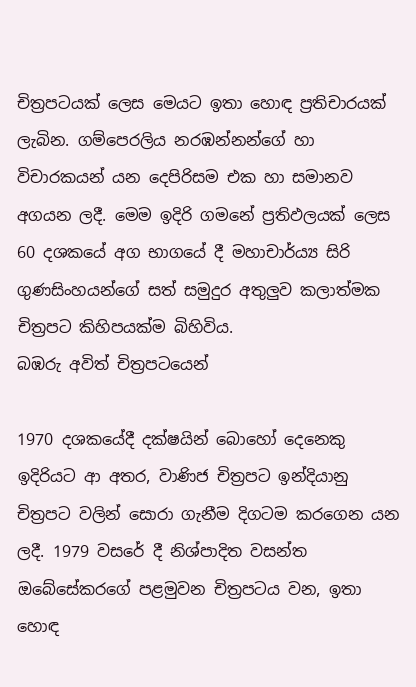චිත්‍රපටයක් ලෙස මෙයට ඉතා හොඳ ප්‍රතිචාරයක් ලැබින. ගම්පෙරලිය නරඹන්නන්ගේ හා විචාරකයන් යන දෙපිරිසම එක හා සමානව අගයන ලදී. මෙම ඉදිරි ගමනේ ප්‍රතිඵලයක් ලෙස 60 දශකයේ අග භාගයේ දී මහාචාර්ය්‍ය සිරි ගුණසිංහයන්ගේ සත් සමුදුර අතුලුව කලාත්මක චිත්‍රපට කිහිපයක්ම බිහිවිය.
බඹරු අවිත් චිත්‍රපටයෙන්

1970 දශකයේදී දක්ෂයින් බොහෝ දෙනෙකු ඉදිරියට ආ අතර, වාණිජ චිත්‍රපට ඉන්දියානු චිත්‍රපට වලින් සොරා ගැනීම දිගටම කරගෙන යන ලදී. 1979 වසරේ දී නිශ්පාදිත වසන්ත ඔබේසේකරගේ පළමුවන චිත්‍රපටය වන, ඉතා හොඳ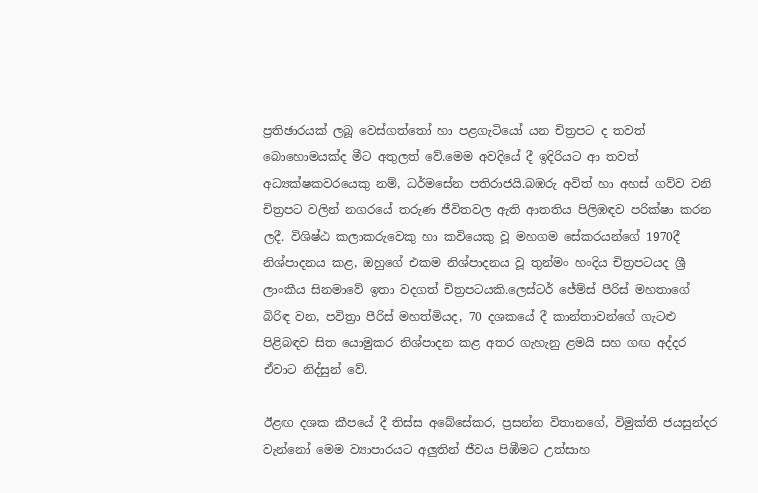ප්‍රතිඡාරයක් ලබූ වෙස්ගත්තෝ හා පළගැටියෝ යන චිත්‍රපට ද තවත් බොහොමයක්ද මීට අතුලත් වේ.මෙම අවදියේ දී ඉදිරියට ආ තවත් අධ්‍යක්ෂකවරයෙකු නම්, ධර්මසේන පතිරාජයි.බඹරු අවිත් හා අහස් ගව්ව වනි චිත්‍රපට වලින් නගරයේ තරුණ ජීවිතවල ඇති ආතතිය පිලිඹඳව පරික්ෂා කරන ලදී. විශිෂ්ඨ කලාකරුවෙකු හා කවියෙකු වූ මහගම සේකරයන්ගේ 1970දී නිශ්පාදනය කළ, ඔහුගේ එකම නිශ්පාදනය වූ තුන්මං හංදිය චිත්‍රපටයද ශ්‍රී ලාංකීය සිනමාවේ ඉතා වදගත් චිත්‍රපටයකි.ලෙස්ටර් ජේම්ස් පීරිස් මහතාගේ බිරිඳ වන, පවිත්‍රා පීරිස් මහත්මියද, 70 දශකයේ දී කාන්තාවන්ගේ ගැටළු පිළිබඳව සිත යොමුකර නිශ්පාදන කළ අතර ගැහැනු ළමයි සහ ගඟ අද්දර ඒවාට නිද්සුන් වේ.

ඊළඟ දශක කීපයේ දී තිස්ස අබේසේකර, ප්‍රසන්න විතානගේ, විමුක්ති ජයසුන්දර වැන්නෝ මෙම ව්‍යාපාරයට අලුතින් ජීවය පිඹීමට උත්සාහ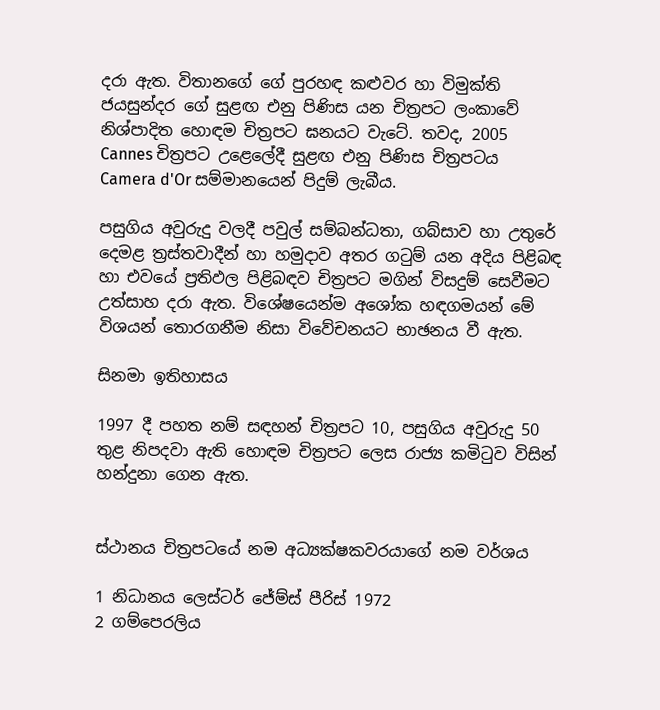දරා ඇත. විතානගේ ගේ පුරහඳ කළුවර හා විමුක්ති ජයසුන්දර ගේ සුළඟ එනු පිණිස යන චිත්‍රපට ලංකාවේ නිශ්පාදිත හොඳම චිත්‍රපට ඝනයට වැටේ. තවද, 2005 Cannes චිත්‍රපට උළෙලේදී සුළඟ එනු පිණිස චිත්‍රපටය Camera d'Or සම්මානයෙන් පිදුම් ලැබීය.

පසුගිය අවුරුදු වලදී පවුල් සම්බන්ධතා, ගබ්සාව හා උතුරේ දෙමළ ත්‍රස්තවාදීන් හා හමුදාව අතර ගටුම් යන අදිය පිළිබඳ හා එවයේ ප්‍රතිඵල පිළිබඳව චිත්‍රපට මගින් විසදුම් සෙවීමට උත්සාහ දරා ඇත. විශේෂයෙන්ම අශෝක හඳගමයන් මේ විශයන් තොරගනීම නිසා විවේචනයට භාඡනය වී ඇත.

සිනමා ඉතිහාසය

1997 දී පහත නම් සඳහන් චිත්‍රපට 10, පසුගිය අවුරුදු 50 තුළ නිපදවා ඇති හොඳම චිත්‍රපට ලෙස රාජ්‍ය කමිටුව විසින් හන්දුනා ගෙන ඇත.


ස්ථානය චිත්‍රපටයේ නම අධ්‍යක්ෂකවරයාගේ නම වර්ශය

1 නිධානය ලෙස්ටර් ජේම්ස් පීරිස් 1972
2 ගම්පෙරලිය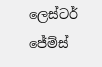ලෙස්ටර් ජේම්ස්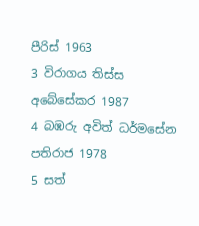පීරිස් 1963
3 විරාගය තිස්ස අබේසේකර 1987
4 බඹරු අවිත් ධර්මසේන පතිරාජ 1978
5 සත්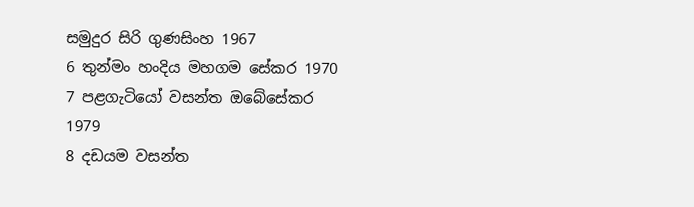සමුදුර සිරි ගුණසිංහ 1967
6 තුන්මං හංදිය මහගම සේකර 1970
7 පළගැටියෝ වසන්ත ඔබේසේකර 1979
8 දඩයම වසන්ත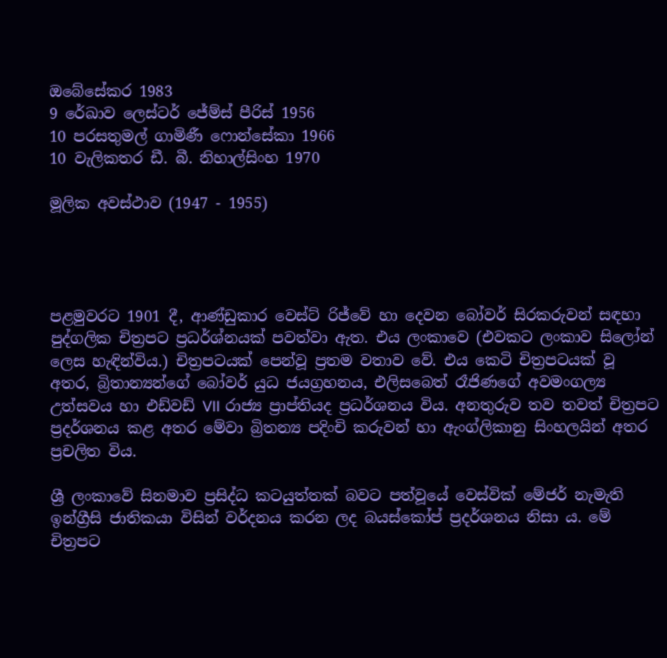ඔබේසේකර 1983
9 රේඛාව ලෙස්ටර් ජේම්ස් පීරිස් 1956
10 පරසතුමල් ගාමිණී ෆොන්සේකා 1966
10 වැලිකතර ඩී. බී. නිහාල්සිංහ 1970

මූලික අවස්ථාව (1947 - 1955)




පළමුවරට 1901 දී, ආණ්ඩුකාර වෙස්ට් රිජ්වේ හා දෙවන බෝවර් සිරකරුවන් සඳහා පුද්ගලික චිත්‍රපට ප්‍රධර්ශ්නයක් පවත්වා ඇත. එය ලංකාවෙ (එවකට ලංකාව සිලෝන් ලෙස හැඳින්විය.) චිත්‍රපටයක් පෙන්වූ ප්‍රතම වතාව වේ. එය කෙටි චිත්‍රපටයක් වූ අතර, බ්‍රිතාන්‍යන්ගේ බෝවර් යුධ ජයග්‍රහනය, එලිසබෙත් රෑජිණගේ අවමංගල්‍ය උත්සවය හා එඩ්වඩ් VII රාජ්‍ය ප්‍රාප්තියද ප්‍රධර්ශනය විය. අනතුරුව තව තවත් චිත්‍රපට ප්‍රදර්ශනය කළ අතර මේවා බ්‍රිතන්‍ය පදිංචි කරුවන් හා ඇංග්ලිකානු සිංහලයින් අතර ප්‍රචලිත විය.

ශ්‍රී ලංකාවේ සිනමාව ප්‍රසිද්ධ කටයුත්තක් බවට පත්වූයේ වෙස්වික් මේජර් නැමැති ඉන්ග්‍රීසි ජාතිකයා විසින් වර්දනය කරන ලද බයස්කෝප් ප්‍රදර්ශනය නිසා ය. මේ චිත්‍රපට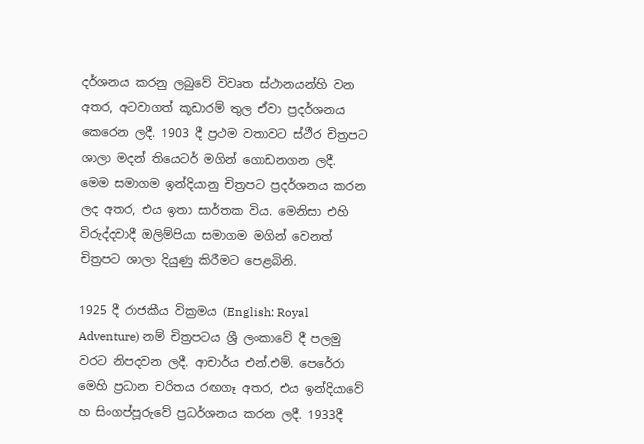දර්ශනය කරනු ලබුවේ විවෘත ස්ථානයන්හි වන අතර, අටවාගත් කූඩාරම් තුල ඒවා ප්‍රදර්ශනය කෙරෙන ලදී. 1903 දී ප්‍රථම වතාවට ස්ථීර චිත්‍රපට ශාලා මදන් තියෙටර් මගින් ගොඩනගන ලදී. මෙම සමාගම ඉන්දියානු චිත්‍රපට ප්‍රදර්ශනය කරන ලද අතර, එය ඉතා සාර්තක විය. මෙනිසා එහි විරුද්දවාදී ඔලිම්පියා සමාගම මගින් වෙනත් චිත්‍රපට ශාලා දියුණු කිරීමට පෙළබිනි.

1925 දී රාජකීය වික්‍රමය (English: Royal Adventure) නම් චිත්‍රපටය ශ්‍රී ලංකාවේ දී පලමු වරට නිපදවන ලදී. ආචාර්ය එන්.එම්. පෙරේරා මෙහි ප්‍රධාන චරිතය රඟගෑ අතර, එය ඉන්දියාවේ හ සිංගප්පූරුවේ ප්‍රධර්ශනය කරන ලදී. 1933දී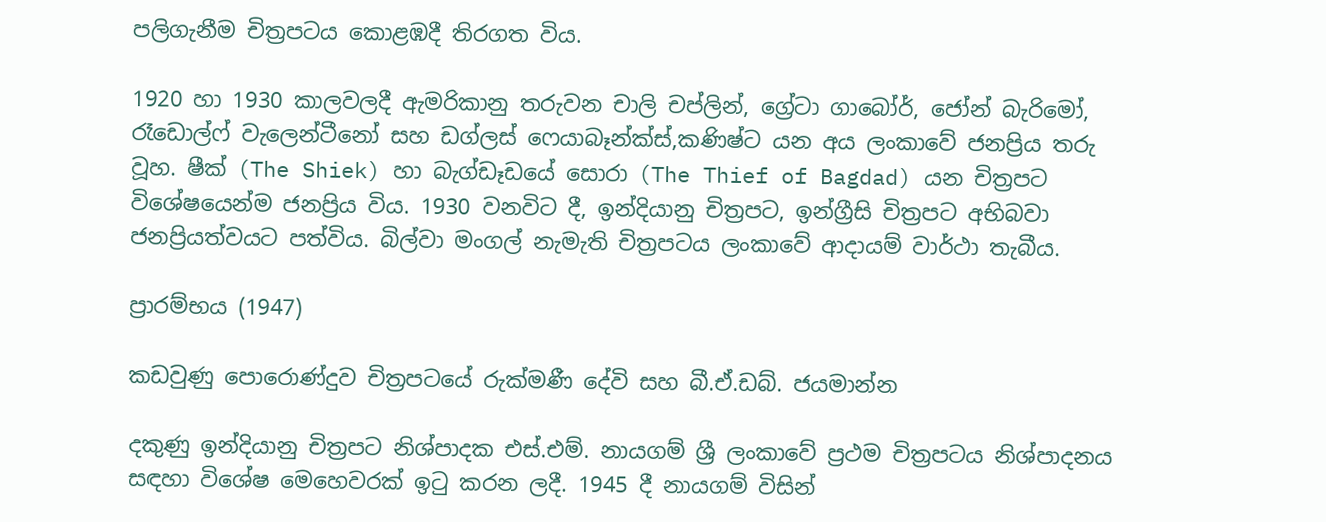පලිගැනීම චිත්‍රපටය කොළඹදී තිරගත විය.

1920 හා 1930 කාලවලදී ඇමරිකානු තරුවන චාලි චප්ලින්, ග්‍රේටා ගාබෝර්, ජෝන් බැරිමෝ, රෑඩොල්ෆ් වැලෙන්ටීනෝ සහ ඩග්ලස් ෆෙයාබෑන්ක්ස්,කණිෂ්ට යන අය ලංකාවේ ජනප්‍රිය තරු වූහ. ෂීක් (The Shiek) හා බැග්ඩෑඩයේ සොරා (The Thief of Bagdad) යන චිත්‍රපට විශේෂයෙන්ම ජනප්‍රිය විය. 1930 වනවිට දී, ඉන්දියානු චිත්‍රපට, ඉන්ග්‍රීසි චිත්‍රපට අභිබවා ජනප්‍රියත්වයට පත්විය. බිල්වා මංගල් නැමැති චිත්‍රපටය ලංකාවේ ආදායම් වාර්ථා තැබීය.

ප්‍රාරම්භය (1947)

කඩවුණු පොරොණ්දුව චිත්‍රපටයේ රුක්මණී දේවි සහ බී.ඒ.ඩබ්. ජයමාන්න

දකුණු ඉන්දියානු චිත්‍රපට නිශ්පාදක එස්.එම්. නායගම් ශ්‍රී ලංකාවේ ප්‍රථම චිත්‍රපටය නිශ්පාදනය සඳහා විශේෂ මෙහෙවරක් ඉටු කරන ලදී. 1945 දී නායගම් විසින්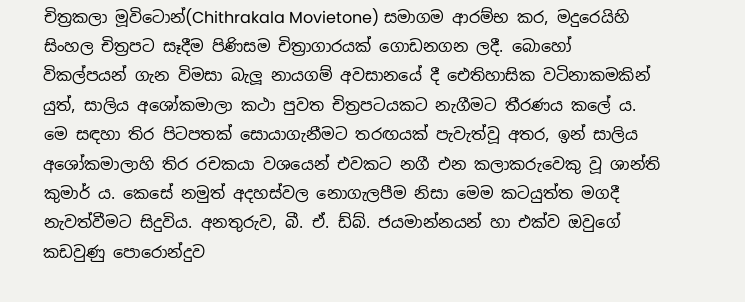චිත්‍රකලා මූවිටොන්(Chithrakala Movietone) සමාගම ආරම්භ කර, මදුරෙයිහි සිංහල චිත්‍රපට සෑදීම පිණිසම චිත්‍රාගාරයක් ගොඩනගන ලදී. බොහෝ විකල්පයන් ගැන විමසා බැලූ නායගම් අවසානයේ දී ඓතිහාසික වටිනාකමකින් යුත්, සාලිය අශෝකමාලා කථා පුවත චිත්‍රපටයකට නැගීමට තීරණය කලේ ය. මෙ සඳහා තිර පිටපතක් සොයාගැනීමට තරඟයක් පැවැත්වූ අතර, ඉන් සාලිය අශෝකමාලාහි තිර රචකයා වශයෙන් එවකට නගී එන කලාකරුවෙකු වූ ශාන්ති කුමාර් ය. කෙසේ නමුත් අදහස්වල නොගැලපීම නිසා මෙම කටයුත්ත මගදී නැවත්වීමට සිදුවිය. අනතුරුව, බී. ඒ. ඩ්බ්. ජයමාන්නයන් හා එක්ව ඔවුගේ කඩවුණු පොරොන්දුව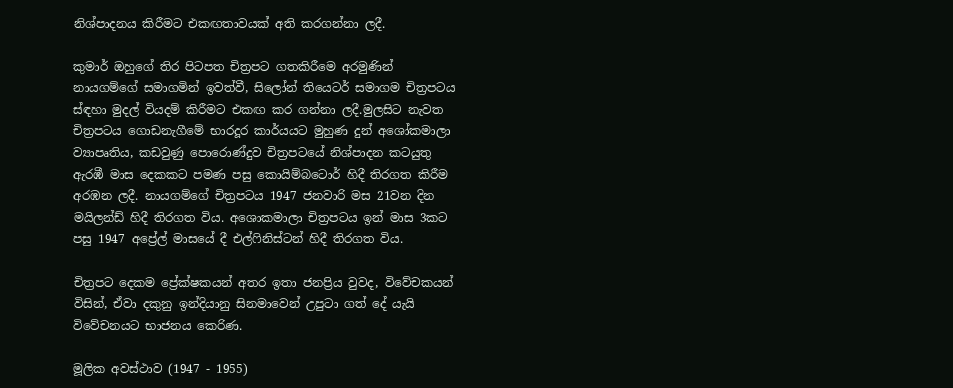නිශ්පාදනය කිරීමට එකඟතාවයක් අති කරගන්නා ලදී.

කුමාර් ඔහුගේ තිර පිටපත චිත්‍රපට ගතකිරීමෙ අරමුණින් නායගම්ගේ සමාගමින් ඉවත්වී, සිලෝන් තියෙටර් සමාගම චිත්‍රපටය ස්ඳහා මුදල් වියදම් කිරීමට එකඟ කර ගන්නා ලදී.මුලසිට නැවත චිත්‍රපටය ගොඩනැගීමේ භාරදූර කාර්යයට මුහුණ දුන් අශෝකමාලා ව්‍යාපෘතිය, කඩවුණු පොරොණ්දුව චිත්‍රපටයේ නිශ්පාදන කටයුතු ඇරඹී මාස දෙකකට පමණ පසු කොයිම්බටොර් හිදී තිරගත කිරීම අරඹන ලදී. නායගම්ගේ චිත්‍රපටය 1947 ජනවාරි මස 21වන දින මයිලන්ඩ් හිදී තිරගත විය. අශොකමාලා චිත්‍රපටය ඉන් මාස 3කට පසු 1947 අප්‍රේල් මාසයේ දී එල්ෆිනිස්ටන් හිදී තිරගත විය.

චිත්‍රපට දෙකම ප්‍රේක්ෂකයන් අතර ඉතා ජනප්‍රිය වුවද, විවේචකයන් විසින්, ඒවා දකුනු ඉන්දියානු සිනමාවෙන් උපුටා ගත් දේ යැයි විවේචනයට භාජනය කෙරිණ.

මූලික අවස්ථාව (1947 - 1955)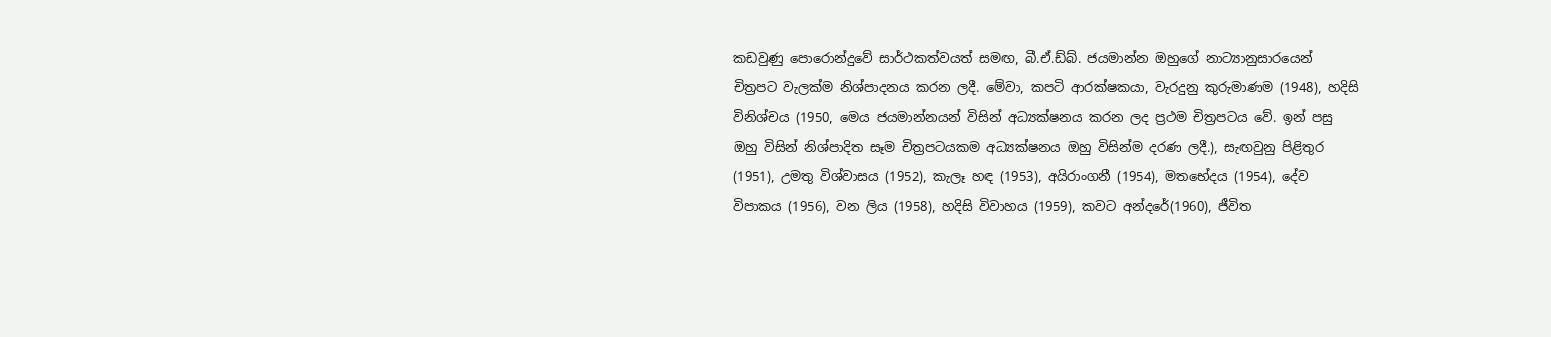කඩවුණු පොරොන්දුවේ සාර්ථකත්වයත් සමඟ, බී.ඒ.ඩ්බ්. ජයමාන්න ඔහුගේ නාට්‍යානුසාරයෙන් චිත්‍රපට වැලක්ම නිශ්පාදනය කරන ලදී. මේවා, කපටි ආරක්ෂකයා, වැරදුනු කුරුමාණම (1948), හදිසි විනිශ්චය (1950, මෙය ජයමාන්නයන් විසින් අධ්‍යක්ෂනය කරන ලද ප්‍රථම චිත්‍රපටය වේ. ඉන් පසු ඔහු විසින් නිශ්පාදිත සෑම චිත්‍රපටයකම අධ්‍යක්ෂනය ඔහු විසින්ම දරණ ලදී.), සැඟවුනු පිළිතුර (1951), උමතු විශ්වාසය (1952), කැලෑ හඳ (1953), අයිරාංගනී (1954), මතභේදය (1954), දේව විපාකය (1956), වන ලිය (1958), හදිසි විවාහය (1959), කවට අන්දරේ(1960), ජීවිත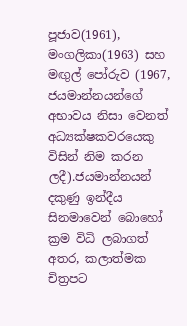පූජාව(1961), මංගලිකා(1963) සහ මඟුල් පෝරුව (1967, ජයමාන්නයන්ගේ අභාවය නිසා වෙනත් අධ්‍යක්ෂකවරයෙකු විසින් නිම කරන ලදී).ජයමාන්නයන් දකුණු ඉන්දීය සිනමාවෙන් බොහෝ ක්‍රම විධි ලබාගත් අතර, කලාත්මක චිත්‍රපට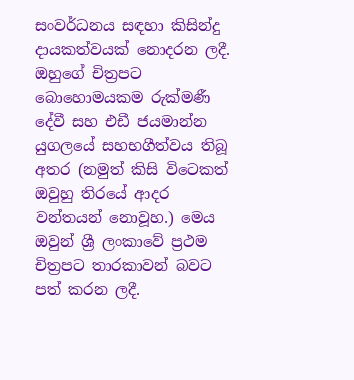සංවර්ධනය සඳහා කිසින්දු දායකත්වයක් නොදරන ලදී. ඔහුගේ චිත්‍රපට බොහොමයකම රුක්මණී දේවී සහ එඩී ජයමාන්න යුගලයේ සහභගීත්වය තිබූ අතර (නමුත් කිසි විටෙකත් ඔවුහු තිරයේ ආදර වන්තයන් නොවූහ.) මෙය ඔවුන් ශ්‍රී ලංකාවේ ප්‍රථම චිත්‍රපට තාරකාවන් බවට පත් කරන ලදී.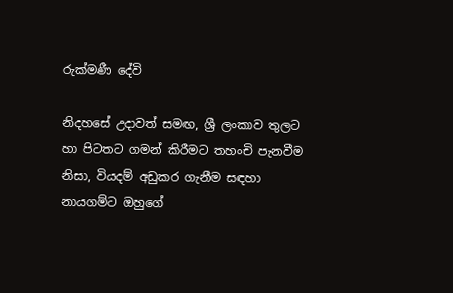රුක්මණී දේවි

නිදහසේ උදාවත් සමඟ, ශ්‍රී ලංකාව තුලට හා පිටතට ගමන් කිරීමට තහංචි පැනවීම නිසා, වියදම් අඩුකර ගැනීම සඳහා නායගම්ට ඔහුගේ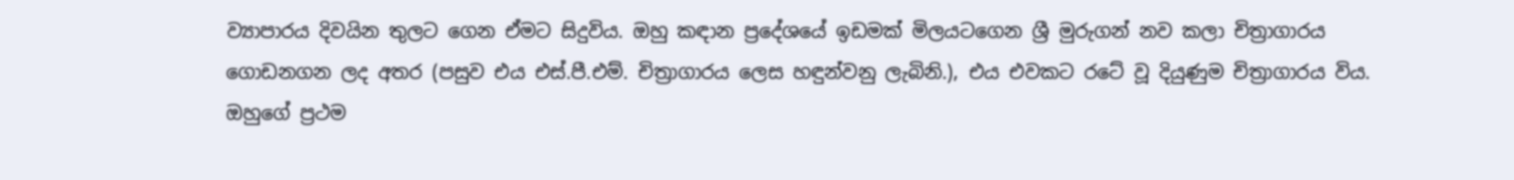ව්‍යාපාරය දිවයින තුලට ගෙන ඒමට සිදුවිය. ඔහු කඳාන ප්‍රදේශයේ ඉඩමක් මිලයටගෙන ශ්‍රී මුරුගන් නව කලා චිත්‍රාගාරය ගොඩනගන ලද අතර (පසුව එය එස්.පී.එම්. චිත්‍රාගාරය ලෙස හඳුන්වනු ලැබිනි.), එය එවකට රටේ වූ දි‍යුණුම චිත්‍රාගාරය විය. ඔහුගේ ප්‍රථම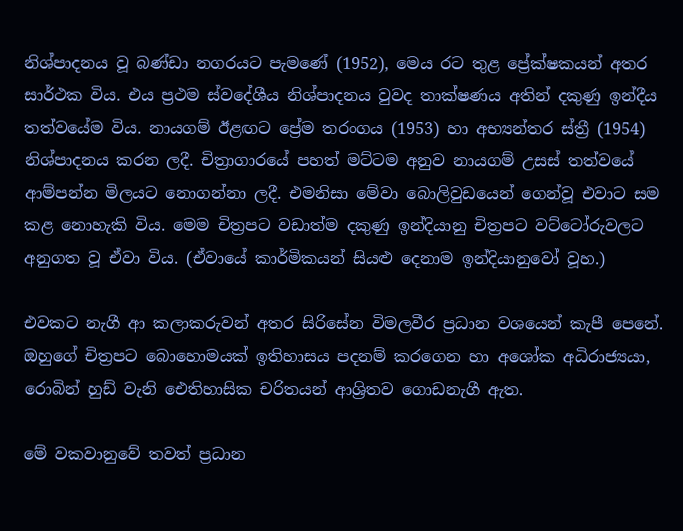නිශ්පාදනය වූ බණ්ඩා නගරයට පැමණේ (1952), මෙය රට තුළ ප්‍රේක්ෂකයන් අතර සාර්ථක විය. එය ප්‍රථම ස්වදේශීය නිශ්පාදනය වුවද තාක්ෂණය අතින් දකුණු ඉන්දීය තත්වයේම විය. නායගම් ඊළඟට ප්‍රේම තරංගය (1953) හා අභ්‍යන්තර ස්ත්‍රී (1954) නිශ්පාදනය කරන ලදී. චිත්‍රාගාරයේ පහත් මට්ටම අනුව නායගම් උසස් තත්වයේ ආම්පන්න මිලයට නොගන්නා ලදී. එමනිසා මේවා බොලිවුඩයෙන් ගෙන්වූ එවාට සම කළ නොහැකි විය. මෙම චිත්‍රපට වඩාත්ම දකුණු ඉන්දියානු චිත්‍රපට වට්ටෝරුවලට අනුගත වූ ඒවා විය. (ඒවායේ කාර්මිකයන් සියළු දෙනාම ඉන්දියානුවෝ වූහ.)

එවකට නැගී ආ කලාකරුවන් අතර සිරිසේන විමලවීර ප්‍රධාන වශයෙන් කැපී පෙනේ. ඔහුගේ චිත්‍රපට බොහොමයක් ඉතිහාසය පදනම් කරගෙන හා අශෝක අධිරාජ්‍යයා, රොබින් හුඩ් වැනි ඓතිහාසික චරිතයන් ආශ්‍රිතව ගොඩනැගී ඇත.

මේ වකවානුවේ තවත් ප්‍රධාන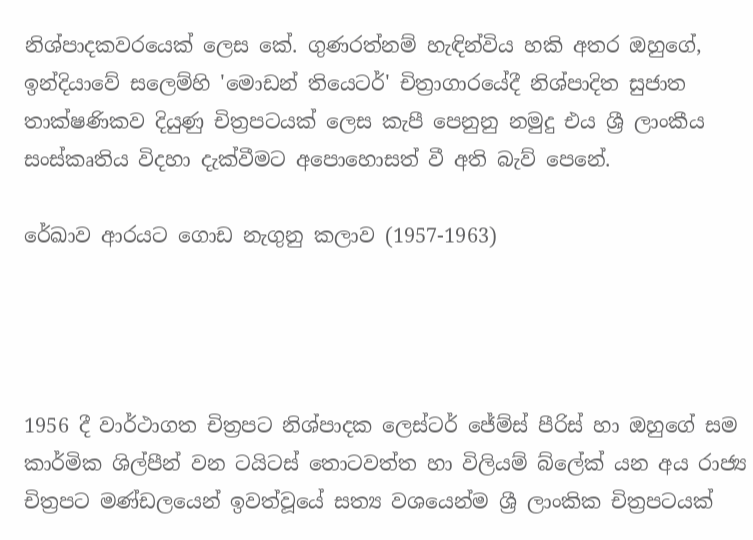නිශ්පාදකවරයෙක් ලෙස කේ. ගුණරත්නම් හැඳින්විය හකි අතර ඔහුගේ, ඉන්දියාවේ සලෙම්හි 'මොඩන් තියෙටර්' චිත්‍රාගාරයේදී නිශ්පාදිත සුජාත තාක්ෂණිකව දියුණු චිත්‍රපටයක් ලෙස කැපී පෙනුනු නමුදු එය ශ්‍රී ලාංකීය සංස්කෘතිය විදහා දැක්වීමට අපොහොසත් වී අති බැව් පෙනේ.

රේඛාව ආරයට ගොඩ නැගුනු කලාව (1957-1963)




1956 දී වාර්ථාගත චිත්‍රපට නිශ්පාදක ලෙස්ටර් ජේම්ස් පීරිස් හා ඔහුගේ සම කාර්මික ශිල්පීන් වන ටයිටස් තොටවත්ත හා විලියම් බ්ලේක් යන අය රාජ්‍ය චිත්‍රපට මණ්ඩලයෙන් ඉවත්වූයේ සත්‍ය වශයෙන්ම ශ්‍රී ලාංකික චිත්‍රපටයක්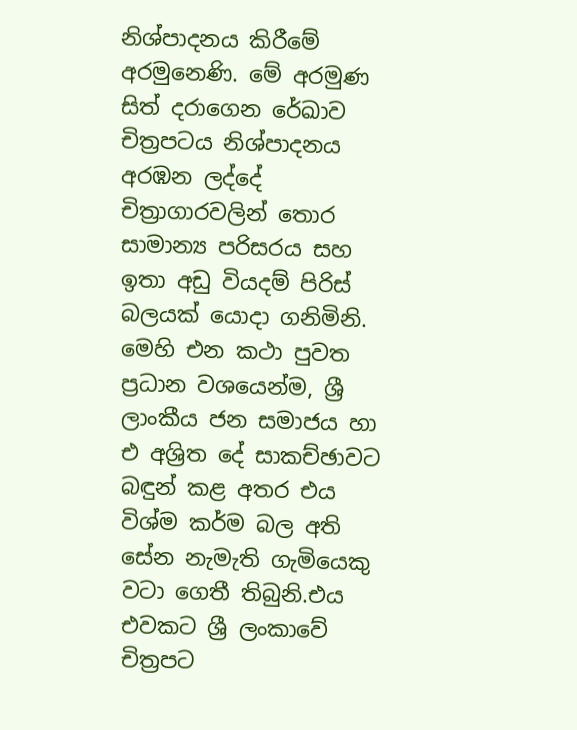නිශ්පාදනය කිරීමේ අරමුනෙණි. මේ අරමුණ සිත් දරාගෙන රේඛාව චිත්‍රපටය නිශ්පාදනය අරඹන ලද්දේ චිත්‍රාගාරවලින් තොර සාමාන්‍ය පරිසරය සහ ඉතා අඩු වියදම් පිරිස් බලයක් යොදා ගනිමිනි. මෙහි එන කථා පුවත ප්‍රධාන වශයෙන්ම, ශ්‍රී ලාංකීය ජන සමාජය හා එ අශ්‍රිත දේ සාකච්ඡාවට බඳුන් කළ අතර එය විශ්ම කර්ම බල අති සේන නැමැති ගැමියෙකු වටා ගෙතී තිබුනි.එය එවකට ශ්‍රී ලංකාවේ චිත්‍රපට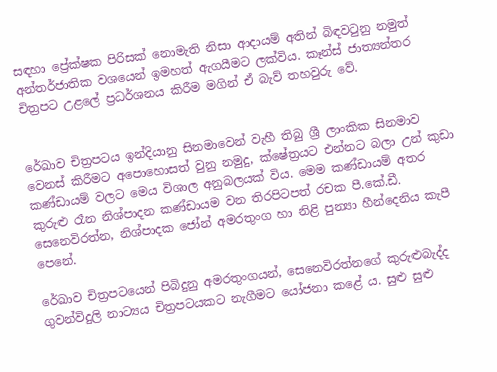සඳහා ප්‍රේක්ෂක පිරිසක් නොමැති නිසා ආදායම් අතින් බිඳවටුනු නමුත් අන්තර්ජාතික වශයෙන් ඉමහත් ඇගයීමට ලක්විය. කෑන්ස් ජාත්‍යන්තර චිත්‍රපට උළලේ ප්‍රධර්ශනය කිරීම මගින් ඒ බැව් තහවුරු වේ.


රේඛාව චිත්‍රපටය ඉන්දියානු සිනමාවෙන් වැහී තිබු ශ්‍රී ලාංකික සිනමාව වෙනස් කිරීමට අපොහොසත් වුනු නමුදු, ක්ෂේත්‍රයට එන්නට බලා උන් කුඩා කණ්ඩායම් වලට මෙය විශාල අනුබලයක් විය. මෙම කණ්ඩායම් අතර කුරුළු රෑන නිශ්පාදන කණ්ඩායම වන තිරපිටපත් රචක පී.කේ.ඩී. සෙනෙවිරත්න, නිශ්පාදක ජෝන් අමරතුංග හා නිළි පුන්‍යා හීන්දෙනිය කැපී පෙනේ.

රේඛාව චිත්‍රපටයෙන් පිබිදුනු අමරතුංගයන්, සෙනෙවිරත්නගේ කුරුළුබැද්ද ගුවන්විදුලි නාට්‍යය චිත්‍රපටයකට නැගීමට යෝජනා කළේ ය. සුළු සුළු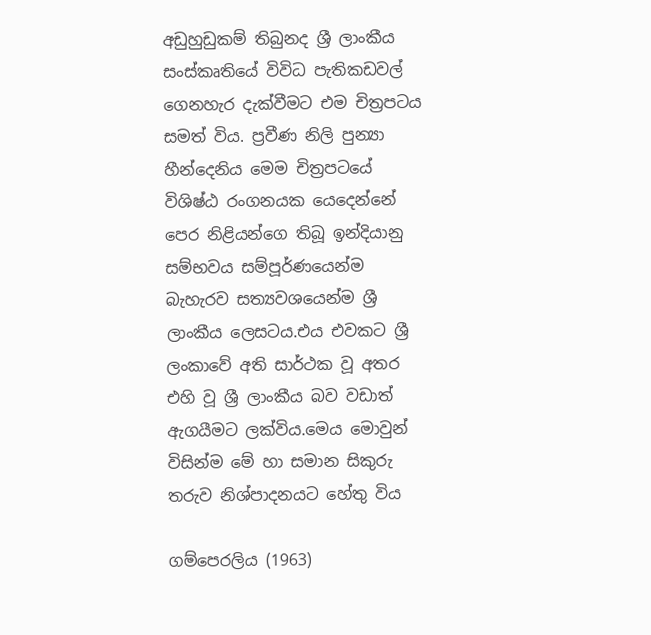අඩුහුඩුකම් තිබුනද ශ්‍රී ලාංකීය සංස්කෘතියේ විවිධ පැතිකඩවල් ගෙනහැර දැක්වීමට එම චිත්‍රපටය සමත් විය. ප්‍රවීණ නිලි පුන්‍යා හීන්දෙනිය මෙම චිත්‍රපටයේ විශිෂ්ඨ රංගනයක යෙදෙන්නේ පෙර නිළියන්ගෙ තිබූ ඉන්දියානු සම්භවය සම්පූර්ණයෙන්ම බැහැරව සත්‍යවශයෙන්ම ශ්‍රී ලාංකීය ලෙසටය.එය එවකට ශ්‍රී ලංකාවේ අති සාර්ථක වූ අතර එහි වූ ශ්‍රී ලාංකීය බව වඩාත් ඇගයීමට ලක්විය.මෙය මොවුන් විසින්ම මේ හා සමාන සිකුරු තරුව නිශ්පාදනයට හේතු විය

ගම්පෙරලිය (1963)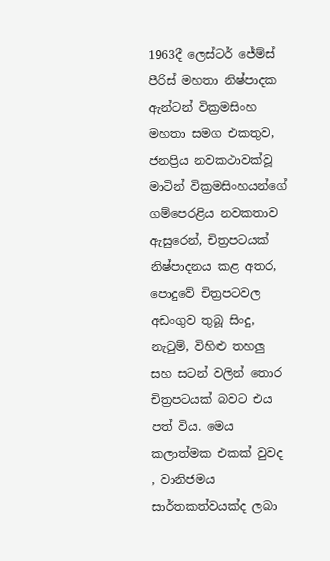1963දී ලෙස්ටර් ජේම්ස් පීරිස් මහතා නිෂ්පාදක ඇන්ටන් වික්‍රමසිංහ මහතා සමග එකතුව, ජනප්‍රිය නවකථාවක්වූ මාටින් වික්‍රමසිංහයන්ගේ ගම්පෙරළිය නවකතාව ඇසුරෙන්, චිත්‍රපටයක් නිෂ්පාදනය කළ අතර, පොදුවේ චිත්‍රපටවල අඩංගුව තුබූ සිංදු, නැටුම්, විහිළු තහලු සහ සටන් වලින් තොර චිත්‍රපටයක් බවට එය පත් විය. මෙය කලාත්මක එකක් වුවද , වානිජමය සාර්තකත්වයක්ද ලබා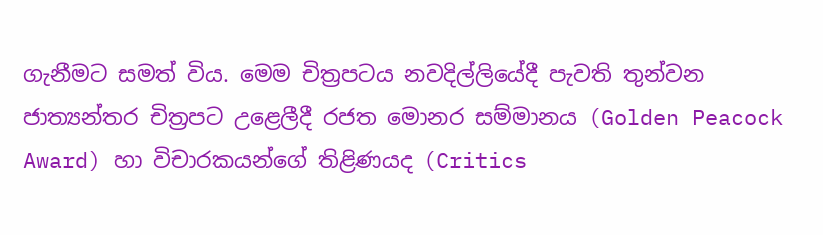ගැනීමට සමත් විය. මෙම චිත්‍රපටය නවදිල්ලියේදී පැවති තුන්වන ජාත්‍යන්තර චිත්‍රපට උළෙලීදී රජත මොනර සම්මානය (Golden Peacock Award) හා විචාරකයන්ගේ තිළිණයද (Critics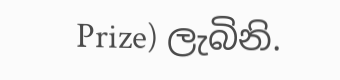Prize) ලැබිනි.